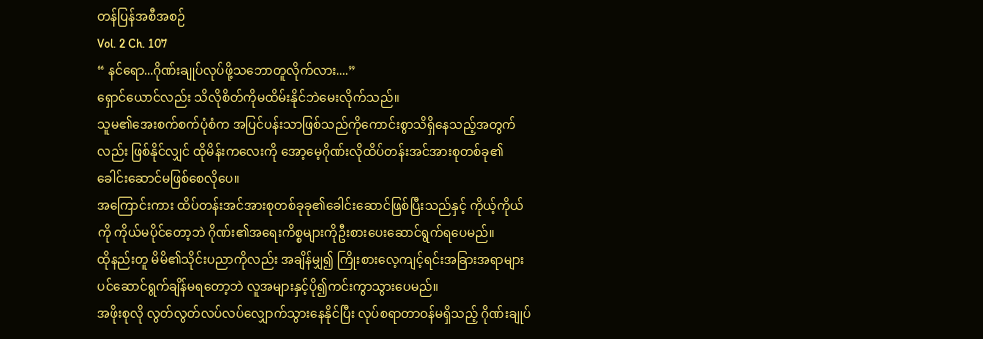တန်ပြန်အစီအစဉ်
Vol. 2 Ch. 107
“ နင်ရော...ဂိုဏ်းချုပ်လုပ်ဖို့သဘောတူလိုက်လား....”
ရှောင်ယောင်လည်း သိလိုစိတ်ကိုမထိမ်းနိုင်ဘဲမေးလိုက်သည်။
သူမ၏အေးစက်စက်ပုံစံက အပြင်ပန်းသာဖြစ်သည်ကိုကောင်းစွာသိရှိနေသည့်အတွက်လည်း ဖြစ်နိုင်လျှင် ထိုမိန်းကလေးကို အော့မေ့ဂိုဏ်းလိုထိပ်တန်းအင်အားစုတစ်ခု၏ခေါင်းဆောင်မဖြစ်စေလိုပေ။
အကြောင်းကား ထိပ်တန်းအင်အားစုတစ်ခုခု၏ခေါင်းဆောင်ဖြစ်ပြီးသည်နှင့် ကိုယ့်ကိုယ်ကို ကိုယ်မပိုင်တော့ဘဲ ဂိုဏ်း၏အရေးကိစ္စများကိုဦးစားပေးဆောင်ရွက်ရပေမည်။
ထိုနည်းတူ မိမိ၏သိုင်းပညာကိုလည်း အချိန်မျှ၍ ကြိုးစားလေ့ကျင့်ရင်းအခြားအရာများပင်ဆောင်ရွက်ချိန်မရတော့ဘဲ လူအများနှင့်ပို၍ကင်းကွာသွားပေမည်။
အဖိုးစုလို လွတ်လွတ်လပ်လပ်လျှောက်သွားနေနိုင်ပြီး လုပ်စရာတာဝန်မရှိသည့် ဂိုဏ်းချုပ်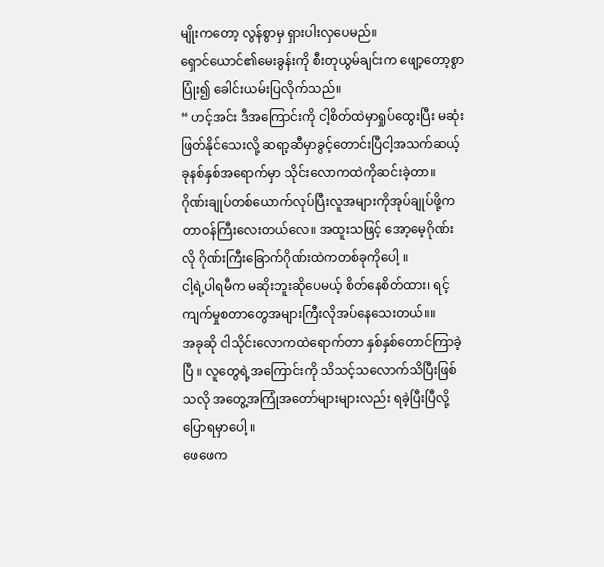မျိုးကတော့ လွန်စွာမှ ရှားပါးလှပေမည်။
ရှောင်ယောင်၏မေးခွန်းကို စီးတုယွမ်ချင်းက ဖျော့တော့စွာပြုံး၍ ခေါင်းယမ်းပြလိုက်သည်။
“ ဟင့်အင်း ဒီအကြောင်းကို ငါ့စိတ်ထဲမှာရှုပ်ထွေးပြီး မဆုံးဖြတ်နိုင်သေးလို့ ဆရာ့ဆီမှာခွင့်တောင်းပြီငါ့အသက်ဆယ့်ခုနစ်နှစ်အရောက်မှာ သိုင်းလောကထဲကိုဆင်းခဲ့တာ။
ဂိုဏ်းချုပ်တစ်ယောက်လုပ်ပြီးလူအများကိုအုပ်ချုပ်ဖို့က တာဝန်ကြီးလေးတယ်လေ။ အထူးသဖြင့် အော့မေ့ဂိုဏ်းလို ဂိုဏ်းကြီးခြောက်ဂိုဏ်းထဲကတစ်ခုကိုပေါ့ ။
ငါ့ရဲ့ပါရမီက မဆိုးဘူးဆိုပေမယ့် စိတ်နေစိတ်ထား၊ ရင့်ကျက်မှုစတာတွေအများကြီးလိုအပ်နေသေးတယ်။။
အခုဆို ငါသိုင်းလောကထဲရောက်တာ နှစ်နှစ်တောင်ကြာခဲ့ပြီ ။ လူတွေရဲ့အကြောင်းကို သိသင့်သလောက်သိပြီးဖြစ်သလို အတွေ့အကြုံအတော်များများလည်း ရခဲ့ပြီးပြီလို့ပြောရမှာပေါ့ ။
ဖေဖေက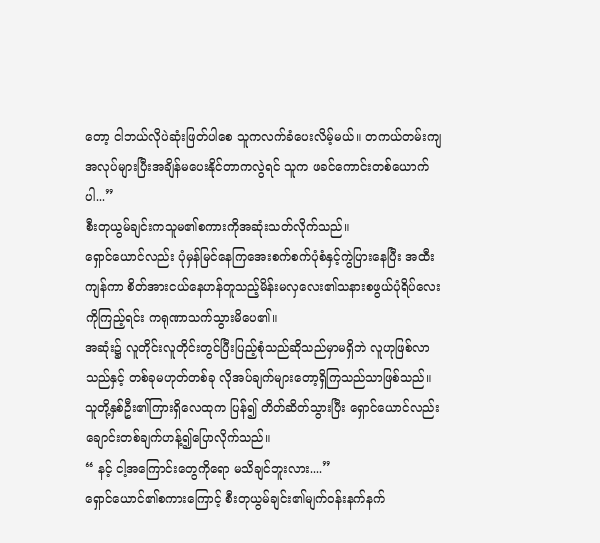တော့ ငါဘယ်လိုပဲဆုံးဖြတ်ပါစေ သူကလက်ခံပေးလိမ့်မယ်။ တကယ်တမ်းကျ အလုပ်များပြီးအချိန်မပေးနိုင်တာကလွဲရင် သူက ဖခင်ကောင်းတစ်ယောက်ပါ...”
စီးတုယွမ်ချင်းကသူမ၏စကားကိုအဆုံးသတ်လိုက်သည်။
ရှောင်ယောင်လည်း ပုံမှန်မြင်နေကြအေးစက်စက်ပုံစံနှင့်ကွဲပြားနေပြီး အထီးကျန်ကာ စိတ်အားငယ်နေဟန်တူသည့်မိန်းမလှလေး၏သနားစဖွယ်ပုံရိပ်လေးကိုကြည့်ရင်း ကရုဏာသက်သွားမိပေ၏။
အဆုံး၌ လူတိုင်းလူတိုင်းတွင်ပြီးပြည့်စုံသည်ဆိုသည်မှာမရှိဘဲ လူဟုဖြစ်လာသည်နှင့် တစ်ခုမဟုတ်တစ်ခု လိုအပ်ချက်များတော့ရှိကြသည်သာဖြစ်သည်။
သူတို့နှစ်ဦး၏ကြားရှိလေထုက ပြန်၍ တိတ်ဆိတ်သွားပြီး ရှောင်ယောင်လည်း ချောင်းတစ်ချက်ဟန့်၍ပြောလိုက်သည်။
“ နင့် ငါ့အကြောင်းတွေကိုရော မသိချင်ဘူးလား....”
ရှောင်ယောင်၏စကားကြောင့် စီးတုယွမ်ချင်း၏မျက်ဝန်းနက်နက်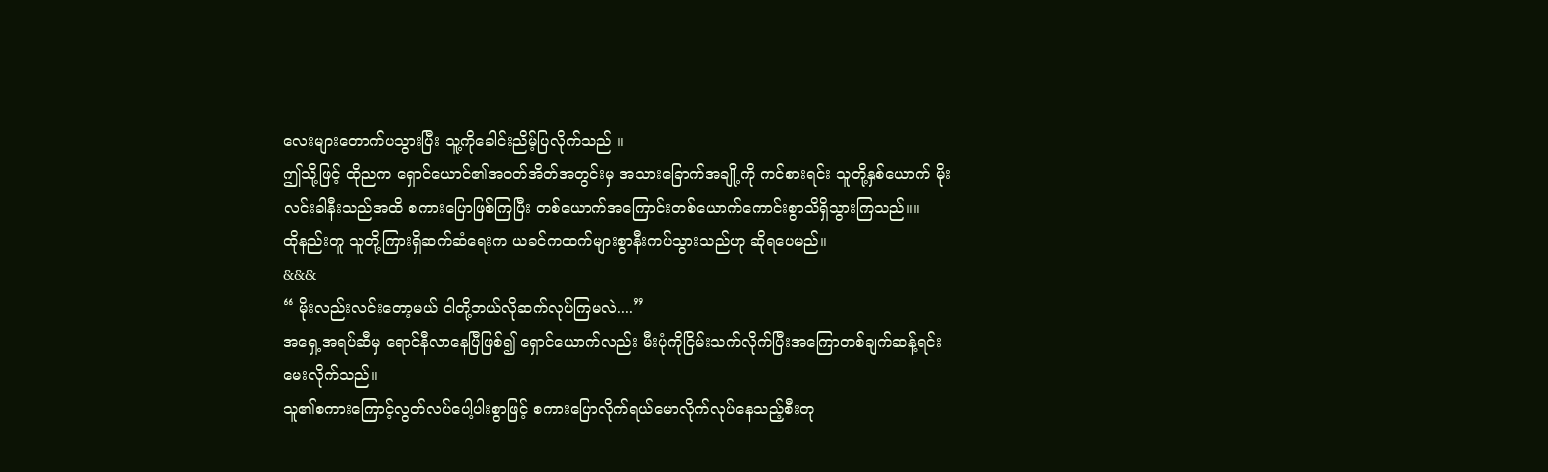လေးများတောက်ပသွားပြီး သူ့ကိုခေါင်းညိမ့်ပြလိုက်သည် ။
ဤသို့ဖြင့် ထိုညက ရှောင်ယောင်၏အဝတ်အိတ်အတွင်းမှ အသားခြောက်အချို့ကို ကင်စားရင်း သူတို့နှစ်ယောက် မိုးလင်းခါနီးသည်အထိ စကားပြောဖြစ်ကြပြီး တစ်ယောက်အကြောင်းတစ်ယောက်ကောင်းစွာသိရှိသွားကြသည်။။
ထိုနည်းတူ သူတို့ကြားရှိဆက်ဆံရေးက ယခင်ကထက်များစွာနီးကပ်သွားသည်ဟု ဆိုရပေမည်။
&&&
“ မိုးလည်းလင်းတော့မယ် ငါတို့ဘယ်လိုဆက်လုပ်ကြမလဲ....”
အရှေ့အရပ်ဆီမှ ရောင်နီလာနေပြီဖြစ်၍ ရှောင်ယောက်လည်း မီးပုံကိုငြိမ်းသက်လိုက်ပြီးအကြောတစ်ချက်ဆန့်ရင်းမေးလိုက်သည်။
သူ၏စကားကြောင့်လွတ်လပ်ပေါ့ပါးစွာဖြင့် စကားပြောလိုက်ရယ်မောလိုက်လုပ်နေသည့်စီးတု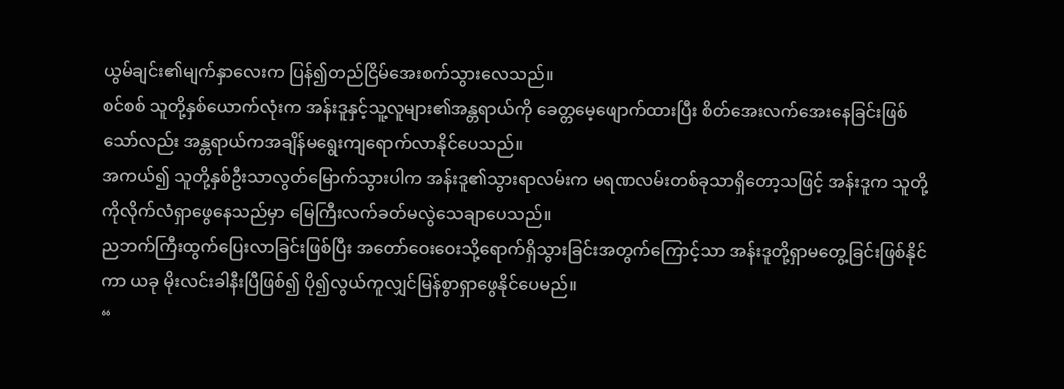ယွမ်ချင်း၏မျက်နှာလေးက ပြန်၍တည်ငြိမ်အေးစက်သွားလေသည်။
စင်စစ် သူတို့နှစ်ယောက်လုံးက အန်းဒူနှင့်သူ့လူများ၏အန္တရာယ်ကို ခေတ္တမေ့ဖျောက်ထားပြီး စိတ်အေးလက်အေးနေခြင်းဖြစ်သော်လည်း အန္တရာယ်ကအချိန်မရွေးကျရောက်လာနိုင်ပေသည်။
အကယ်၍ သူတို့နှစ်ဦးသာလွတ်မြောက်သွားပါက အန်းဒူ၏သွားရာလမ်းက မရဏလမ်းတစ်ခုသာရှိတော့သဖြင့် အန်းဒူက သူတို့ကိုလိုက်လံရှာဖွေနေသည်မှာ မြေကြီးလက်ခတ်မလွဲသေချာပေသည်။
ညဘက်ကြီးထွက်ပြေးလာခြင်းဖြစ်ပြီး အတော်ဝေးဝေးသို့ရောက်ရှိသွားခြင်းအတွက်ကြောင့်သာ အန်းဒူတို့ရှာမတွေ့ခြင်းဖြစ်နိုင်ကာ ယခု မိုးလင်းခါနီးပြီဖြစ်၍ ပို၍လွယ်ကူလျှင်မြန်စွာရှာဖွေနိုင်ပေမည်။
“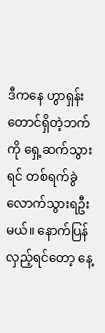ဒီကနေ ဟွာရှန်းတောင်ရှိတဲ့ဘက်ကို ရှေ့ဆက်သွားရင် တစ်ရက်ခွဲလောက်သွားရဦးမယ်။ နောက်ပြန်လှည့်ရင်တော့ နေ့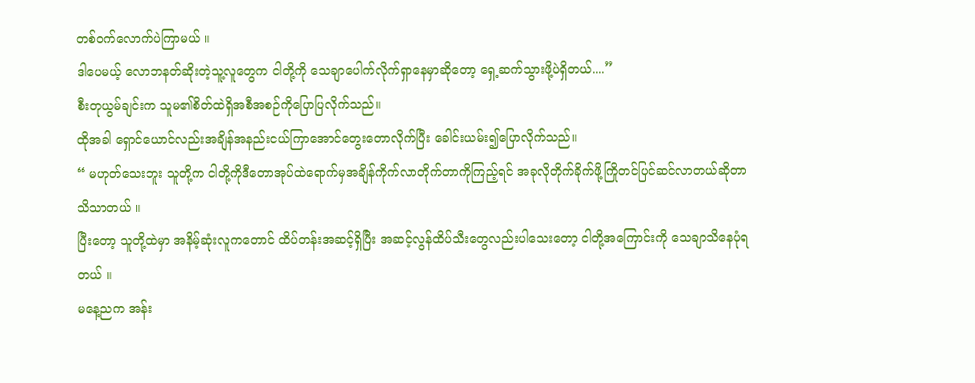တစ်ဝက်လောက်ပဲကြာမယ် ။
ဒါပေမယ့် လောဘနတ်ဆိုးတဲ့သူ့လူတွေက ငါတို့ကို သေချာပေါက်လိုက်ရှာနေမှာဆိုတော့ ရှေ့ဆက်သွားဖို့ပဲရှိတယ်....”
စီးတုယွမ်ချင်းက သူမ၏စိတ်ထဲရှိအစီအစဉ်ကိုပြောပြလိုက်သည်။
ထိုအခါ ရှောင်ယောင်လည်းအချိန်အနည်းငယ်ကြာအောင်တွေးတောလိုက်ပြီး ခေါင်းယမ်း၍ပြောလိုက်သည်။
“ မဟုတ်သေးဘူး သူတို့က ငါတို့ကိုဒီတောအုပ်ထဲရောက်မှအချိန်ကိုက်လာတိုက်တာကိုကြည့်ရင် အခုလိုတိုက်ခိုက်ဖို့ကြိုတင်ပြင်ဆင်လာတယ်ဆိုတာသိသာတယ် ။
ပြီးတော့ သူတို့ထဲမှာ အနိမ့်ဆုံးလူကတောင် ထိပ်တန်းအဆင့်ရှိပြီး အဆင့်လွန်ထိပ်သီးတွေလည်းပါသေးတော့ ငါတို့အကြောင်းကို သေချာသိနေပုံရတယ် ။
မနေ့ညက အန်း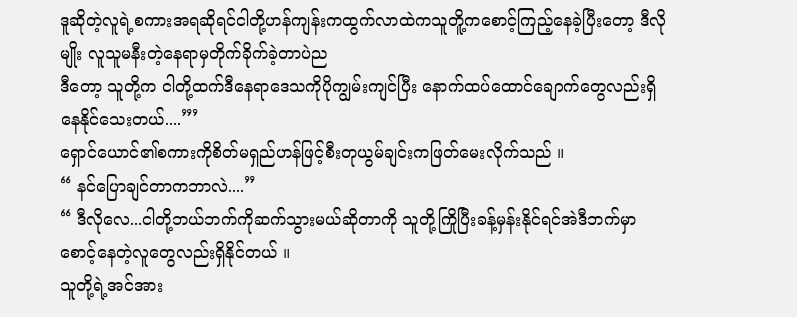ဒူဆိုတဲ့လူရဲ့စကားအရဆိုရင်ငါတို့ဟန်ကျန်းကထွက်လာထဲကသူတိူ့ကစောင့်ကြည့်နေခဲ့ပြီးတော့ ဒီလိုမျိုး လူသူမနီးတဲ့နေရာမှတိုက်ခိုက်ခဲ့တာပဲည
ဒီတော့ သူတို့က ငါတို့ထက်ဒီနေရာဒေသကိုပိုကျွမ်းကျင်ပြီး နောက်ထပ်ထောင်ချောက်တွေလည်းရှိနေနိုင်သေးတယ်....”’
ရှောင်ယောင်၏စကားကိုစိတ်မရှည်ဟန်ဖြင့်စီးတုယွမ်ချင်းကဖြတ်မေးလိုက်သည် ။
“ နင်ပြောချင်တာကဘာလဲ....”
“ ဒီလိုလေ...ငါတို့ဘယ်ဘက်ကိုဆက်သွားမယ်ဆိုတာကို သူတို့ကြိုပြီးခန့်မှန်းနိုင်ရင်အဲဒီဘက်မှာစောင့်နေတဲ့လူတွေလည်းရှိနိုင်တယ် ။
သူတို့ရဲ့အင်အား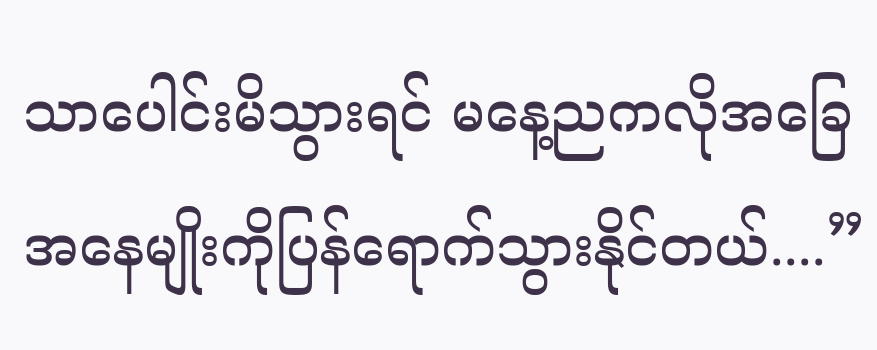သာပေါင်းမိသွားရင် မနေ့ညကလိုအခြေအနေမျိုးကိုပြန်ရောက်သွားနိုင်တယ်....”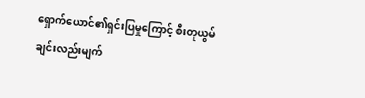ရှောက်ယောင်၏ရှင်းပြမှုကြောင့် စီးတုယွမ်ချင်းလည်းမျက်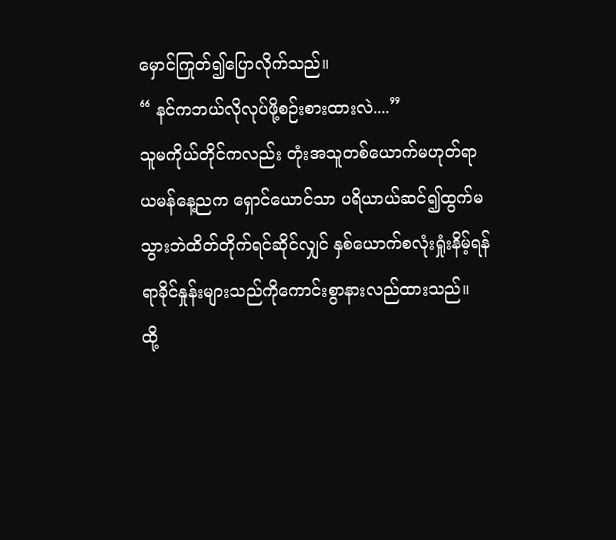မှောင်ကြုတ်၍ပြောလိုက်သည်။
“ နင်ကဘယ်လိုလုပ်ဖို့စဉ်းစားထားလဲ....”
သူမကိုယ်တိုင်ကလည်း တုံးအသူတစ်ယောက်မဟုတ်ရာ ယမန်နေ့ညက ရှောင်ယောင်သာ ပရိယာယ်ဆင်၍ထွက်မသွားဘဲထိတ်တိုက်ရင်ဆိုင်လျှင် နှစ်ယောက်စလုံးရှုံးနိမ့်ရန်ရာခိုင်နှုန်းများသည်ကိုကောင်းစွာနားလည်ထားသည်။
ထို့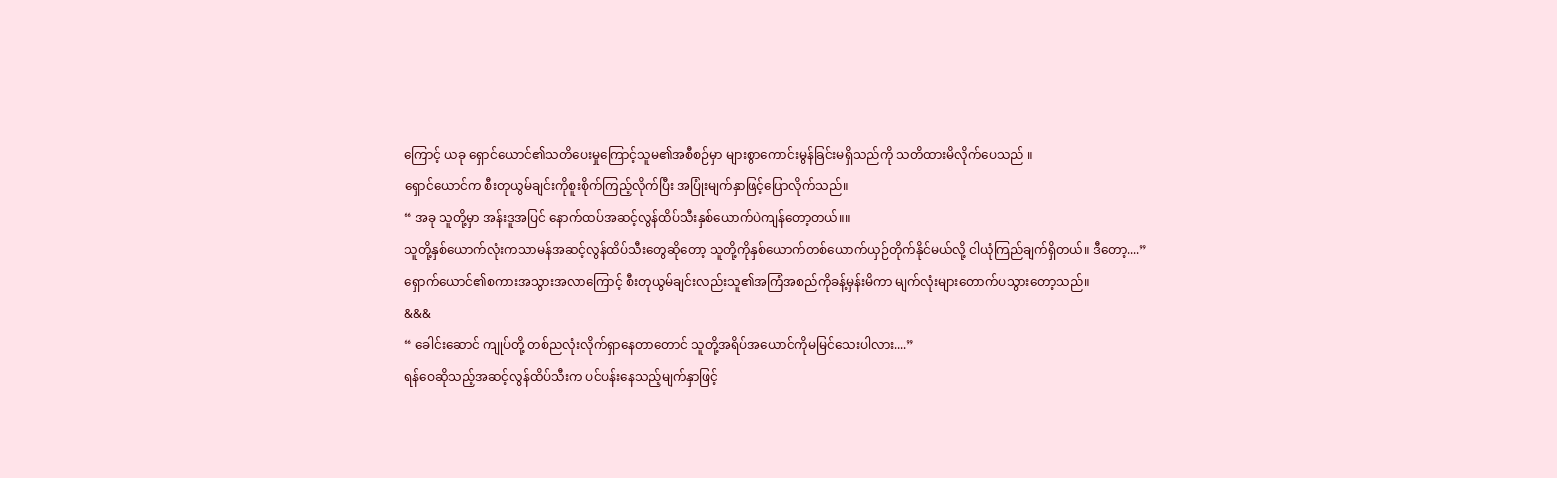ကြောင့် ယခု ရှောင်ယောင်၏သတိပေးမှုကြောင့်သူမ၏အစီစဉ်မှာ များစွာကောင်းမွန်ခြင်းမရှိသည်ကို သတိထားမိလိုက်ပေသည် ။
ရှောင်ယောင်က စီးတုယွမ်ချင်းကိုစူးစိုက်ကြည့်လိုက်ပြီး အပြုံးမျက်နှာဖြင့်ပြောလိုက်သည်။
“ အခု သူတို့မှာ အန်းဒူအပြင် နောက်ထပ်အဆင့်လွန်ထိပ်သီးနှစ်ယောက်ပဲကျန်တော့တယ်။။
သူတို့နှစ်ယောက်လုံးကသာမန်အဆင့်လွန်ထိပ်သီးတွေဆိုတော့ သူတို့ကိုနှစ်ယောက်တစ်ယောက်ယှဉ်တိုက်နိုင်မယ်လို့ ငါယုံကြည်ချက်ရှိတယ်။ ဒီတော့....”
ရှောက်ယောင်၏စကားအသွားအလာကြောင့် စီးတုယွမ်ချင်းလည်းသူ၏အကြံအစည်ကိုခန့်မှန်းမိကာ မျက်လုံးများတောက်ပသွားတော့သည်။
&&&
“ ခေါင်းဆောင် ကျုပ်တို့ တစ်ညလုံးလိုက်ရှာနေတာတောင် သူတို့အရိပ်အယောင်ကိုမမြင်သေးပါလား....”
ရန်ဝေဆိုသည့်အဆင့်လွန်ထိပ်သီးက ပင်ပန်းနေသည့်မျက်နှာဖြင့်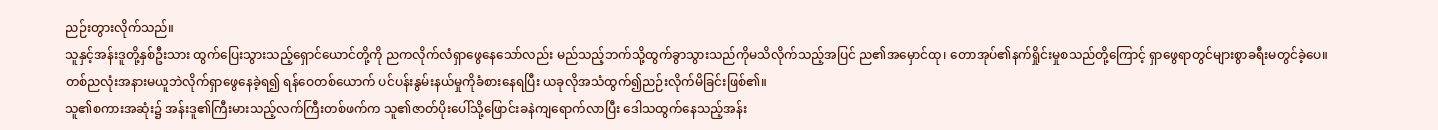ညဉ်းတွားလိုက်သည်။
သူနှင့်အန်းဒူတို့နှစ်ဦးသား ထွက်ပြေးသွားသည့်ရှောင်ယောင်တို့ကို ညကလိုက်လံရှာဖွေနေသော်လည်း မည်သည့်ဘက်သို့ထွက်ခွာသွားသည်ကိုမသိလိုက်သည့်အပြင် ည၏အမှောင်ထု၊ တောအုပ်၏နက်ရှိုင်းမှုစသည်တို့ကြောင့် ရှာဖွေရာတွင်များစွာခရီးမတွင်ခဲ့ပေ။
တစ်ညလုံးအနားမယူဘဲလိုက်ရှာဖွေနေခဲ့ရ၍ ရန်ဝေတစ်ယောက် ပင်ပန်းနွမ်းနယ်မှုကိုခံစားနေရပြီး ယခုလိုအသံထွက်၍ညဉ်းလိုက်မိခြင်းဖြစ်၏။
သူ၏စကားအဆုံး၌ အန်းဒူ၏ကြီးမားသည့်လက်ကြီးတစ်ဖက်က သူ၏ဇာတ်ပိုးပေါ်သို့ဖြောင်းခနဲကျရောက်လာပြီး ဒေါသထွက်နေသည့်အန်း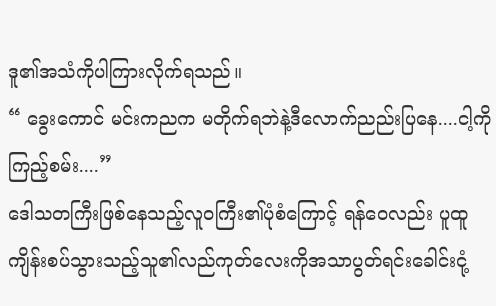ဒူ၏အသံကိုပါကြားလိုက်ရသည်။
“ ခွေးကောင် မင်းကညက မတိုက်ရဘဲနဲ့ဒီလောက်ညည်းပြနေ....ငါ့ကိုကြည့်စမ်း....”
ဒေါသတကြီးဖြစ်နေသည့်လူဝကြီး၏ပုံစံကြောင့် ရန်ဝေလည်း ပူထူကျိန်းစပ်သွားသည့်သူ၏လည်ကုတ်လေးကိုအသာပွတ်ရင်းခေါင်းငုံ့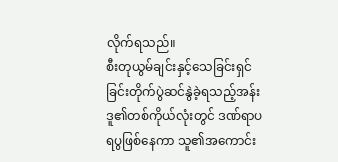လိုက်ရသည်။
စီးတုယွမ်ချင်းနှင့်သေခြင်းရှင်ခြင်းတိုက်ပွဲဆင်နွဲခဲ့ရသည့်အန်းဒူ၏တစ်ကိုယ်လုံးတွင် ဒဏ်ရာပရပွဖြစ်နေကာ သူ၏အကောင်း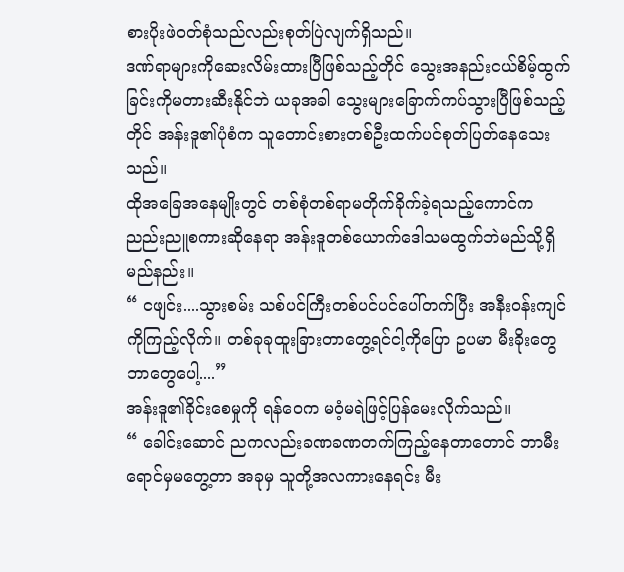စားပိုးဖဲဝတ်စုံသည်လည်းစုတ်ပြဲလျက်ရှိသည်။
ဒဏ်ရာများကိုဆေးလိမ်းထားပြီဖြစ်သည့်တိုင် သွေးအနည်းငယ်စိမ့်ထွက်ခြင်းကိုမတားဆီးနိုင်ဘဲ ယခုအခါ သွေးများခြောက်ကပ်သွားပြီဖြစ်သည့်တိုင် အန်းဒူ၏ပုံစံက သူတောင်းစားတစ်ဦးထက်ပင်စုတ်ပြတ်နေသေးသည်။
ထိုအခြေအနေမျိုးတွင် တစ်စုံတစ်ရာမတိုက်ခိုက်ခဲ့ရသည့်ကောင်က ညည်းညူစကားဆိုနေရာ အန်းဒူတစ်ယောက်ဒေါသမထွက်ဘဲမည်သို့ရှိမည်နည်း။
“ ငဖျင်း....သွားစမ်း သစ်ပင်ကြီးတစ်ပင်ပင်ပေါ်တက်ပြီး အနီးဝန်းကျင်ကိုကြည့်လိုက်။ တစ်ခုခုထူးခြားတာတွေ့ရင်ငါ့ကိုပြော ဥပမာ မီးခိုးတွေဘာတွေပေါ့....”
အန်းဒူ၏ခိုင်းစေမှုကို ရန်ဝေက မဝံ့မရဲဖြင့်ပြန်မေးလိုက်သည်။
“ ခေါင်းဆောင် ညကလည်းခဏခဏတက်ကြည့်နေတာတောင် ဘာမီးရောင်မှမတွေ့တာ အခုမှ သူတို့အလကားနေရင်း မီး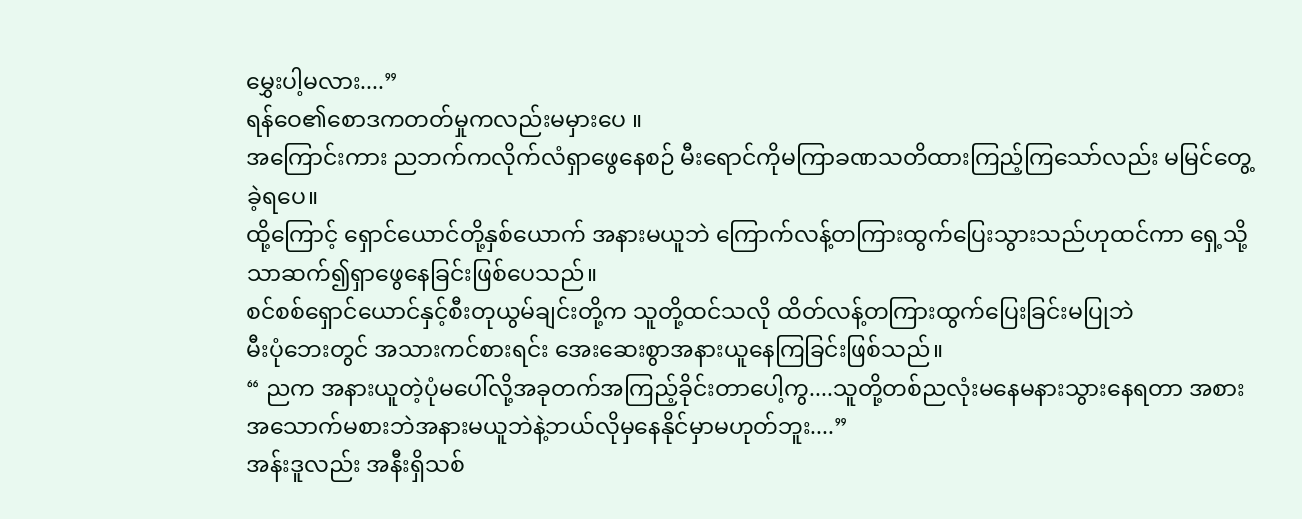မွှေးပါ့မလား....”
ရန်ဝေ၏စောဒကတတ်မှုကလည်းမမှားပေ ။
အကြောင်းကား ညဘက်ကလိုက်လံရှာဖွေနေစဉ် မီးရောင်ကိုမကြာခဏသတိထားကြည့်ကြသော်လည်း မမြင်တွေ့ခဲ့ရပေ။
ထို့ကြောင့် ရှောင်ယောင်တို့နှစ်ယောက် အနားမယူဘဲ ကြောက်လန့်တကြားထွက်ပြေးသွားသည်ဟုထင်ကာ ရှေ့သို့သာဆက်၍ရှာဖွေနေခြင်းဖြစ်ပေသည်။
စင်စစ်ရှောင်ယောင်နှင့်စီးတုယွမ်ချင်းတို့က သူတို့ထင်သလို ထိတ်လန့်တကြားထွက်ပြေးခြင်းမပြုဘဲ
မီးပုံဘေးတွင် အသားကင်စားရင်း အေးဆေးစွာအနားယူနေကြခြင်းဖြစ်သည်။
“ ညက အနားယူတဲ့ပုံမပေါ်လို့အခုတက်အကြည့်ခိုင်းတာပေါ့ကွ....သူတို့တစ်ညလုံးမနေမနားသွားနေရတာ အစားအသောက်မစားဘဲအနားမယူဘဲနဲ့ဘယ်လိုမှနေနိုင်မှာမဟုတ်ဘူး....”
အန်းဒူလည်း အနီးရှိသစ်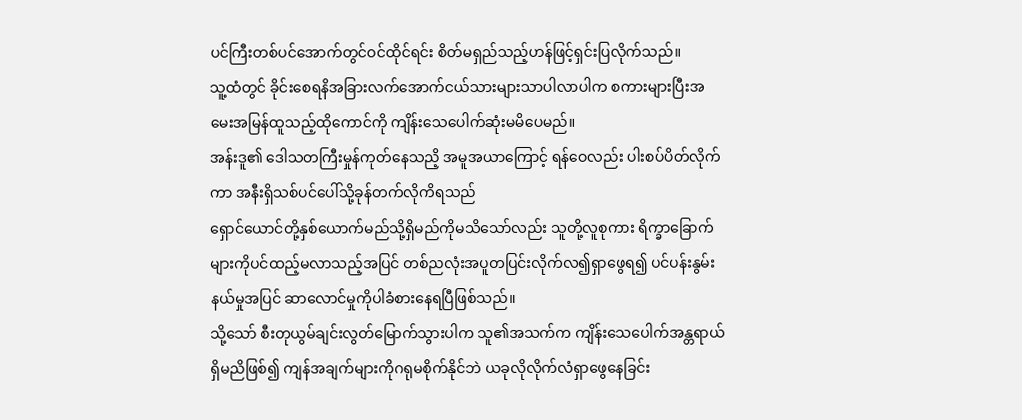ပင်ကြီးတစ်ပင်အောက်တွင်ဝင်ထိုင်ရင်း စိတ်မရှည်သည့်ဟန်ဖြင့်ရှင်းပြလိုက်သည်။
သူ့ထံတွင် ခိုင်းစေရနိအခြားလက်အောက်ငယ်သားများသာပါလာပါက စကားများပြီးအမေးအမြန်ထူသည့်ထိုကောင်ကို ကျိန်းသေပေါက်ဆုံးမမိပေမည်။
အန်းဒူ၏ ဒေါသတကြီးမှုန်ကုတ်နေသညိ့ အမူအယာကြောင့် ရန်ဝေလည်း ပါးစပ်ပိတ်လိုက်ကာ အနီးရှိသစ်ပင်ပေါ်သို့ခုန်တက်လိုကိရသည်
ရှောင်ယောင်တို့နှစ်ယောက်မည်သို့ရှိမည်ကိုမသိသော်လည်း သူတို့လူစုကား ရိက္ခာခြောက်များကိုပင်ထည့်မလာသည့်အပြင် တစ်ညလုံးအပူတပြင်းလိုက်လ၍ရှာဖွေရ၍ ပင်ပန်းနွမ်းနယ်မှုအပြင် ဆာလောင်မှုကိုပါခံစားနေရပြီဖြစ်သည်။
သို့သော် စီးတုယွမ်ချင်းလွတ်မြောက်သွားပါက သူ၏အသက်က ကျိန်းသေပေါက်အန္တရာယ်ရှိမညိဖြစ်၍ ကျန်အချက်များကိုဂရုမစိုက်နိုင်ဘဲ ယခုလိုလိုက်လံရှာဖွေနေခြင်း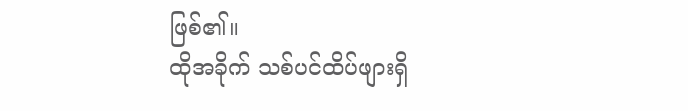ဖြစ်၏။
ထိုအခိုက် သစ်ပင်ထိပ်ဖျားရှိ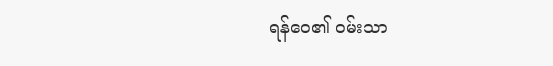ရန်ဝေ၏ ဝမ်းသာ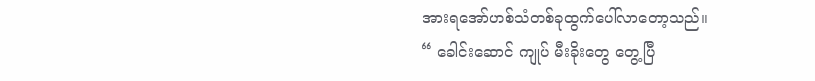အားရအော်ဟစ်သံတစ်ခုထွက်ပေါ်လာတော့သည်။
“ ခေါင်းဆောင် ကျုပ် မီးခိုးတွေ တွေ့ပြီ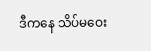ဒီကနေ သိပ်မဝေး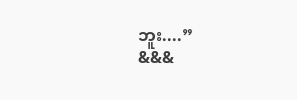ဘူး....”
&&&